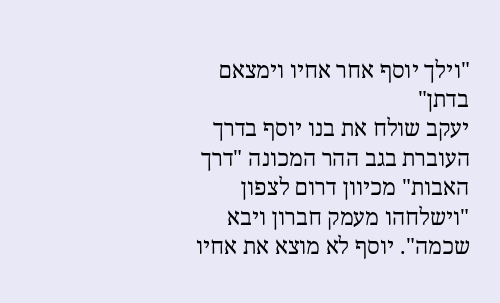"וילך יוסף אחר אחיו וימצאם בדתן"
יעקב שולח את בנו יוסף בדרך העוברת בגב ההר המכונה "דרך האבות" מכיוון דרום לצפון "וישלחהו מעמק חברון ויבא שכמה". יוסף לא מוצא את אחיו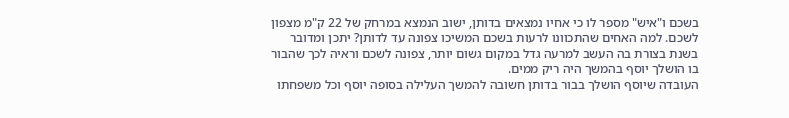בשכם ו"איש" מספר לו כי אחיו נמצאים בדותן, ישוב הנמצא במרחק של 22 ק"מ מצפון לשכם. למה האחים שהתכוונו לרעות בשכם המשיכו צפונה עד לדותן? יתכן ומדובר בשנת בצורת בה העשב למרעה גדל במקום גשום יותר, צפונה לשכם וראיה לכך שהבור בו הושלך יוסף בהמשך היה ריק ממים.
העובדה שיוסף הושלך בבור בדותן חשובה להמשך העלילה בסופה יוסף וכל משפחתו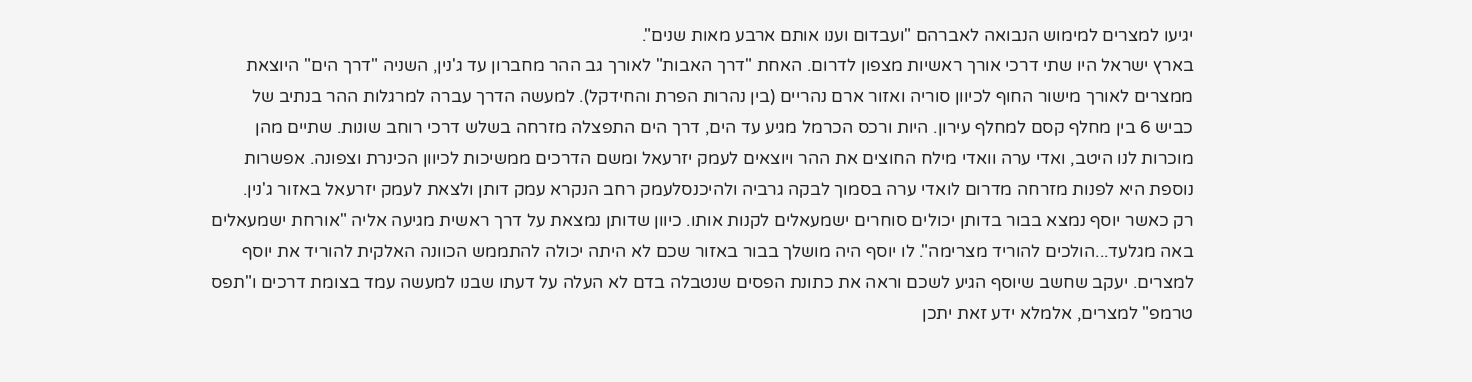יגיעו למצרים למימוש הנבואה לאברהם "ועבדום וענו אותם ארבע מאות שנים".
בארץ ישראל היו שתי דרכי אורך ראשיות מצפון לדרום. האחת "דרך האבות" לאורך גב ההר מחברון עד ג'נין, השניה "דרך הים" היוצאת ממצרים לאורך מישור החוף לכיוון סוריה ואזור ארם נהריים (בין נהרות הפרת והחידקל). למעשה הדרך עברה למרגלות ההר בנתיב של כביש 6 בין מחלף קסם למחלף עירון. היות ורכס הכרמל מגיע עד הים, דרך הים התפצלה מזרחה בשלש דרכי רוחב שונות. שתיים מהן מוכרות לנו היטב, ואדי ערה וואדי מילח החוצים את ההר ויוצאים לעמק יזרעאל ומשם הדרכים ממשיכות לכיוון הכינרת וצפונה. אפשרות נוספת היא לפנות מזרחה מדרום לואדי ערה בסמוך לבקה גרביה ולהיכנסלעמק רחב הנקרא עמק דותן ולצאת לעמק יזרעאל באזור ג'נין.
רק כאשר יוסף נמצא בבור בדותן יכולים סוחרים ישמעאלים לקנות אותו. כיוון שדותן נמצאת על דרך ראשית מגיעה אליה "אורחת ישמעאלים באה מגלעד...הולכים להוריד מצרימה". לו יוסף היה מושלך בבור באזור שכם לא היתה יכולה להתממש הכוונה האלקית להוריד את יוסף למצרים. יעקב שחשב שיוסף הגיע לשכם וראה את כתונת הפסים שנטבלה בדם לא העלה על דעתו שבנו למעשה עמד בצומת דרכים ו"תפס טרמפ" למצרים, אלמלא ידע זאת יתכן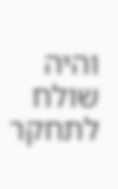והיה שולח לתחקר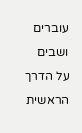עוברים ושבים על הדרך הראשית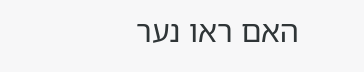האם ראו נער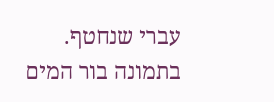עברי שנחטף.
בתמונה בור המים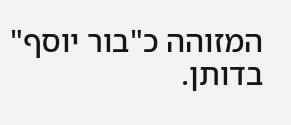המזוהה כ"בור יוסף" בדותן.